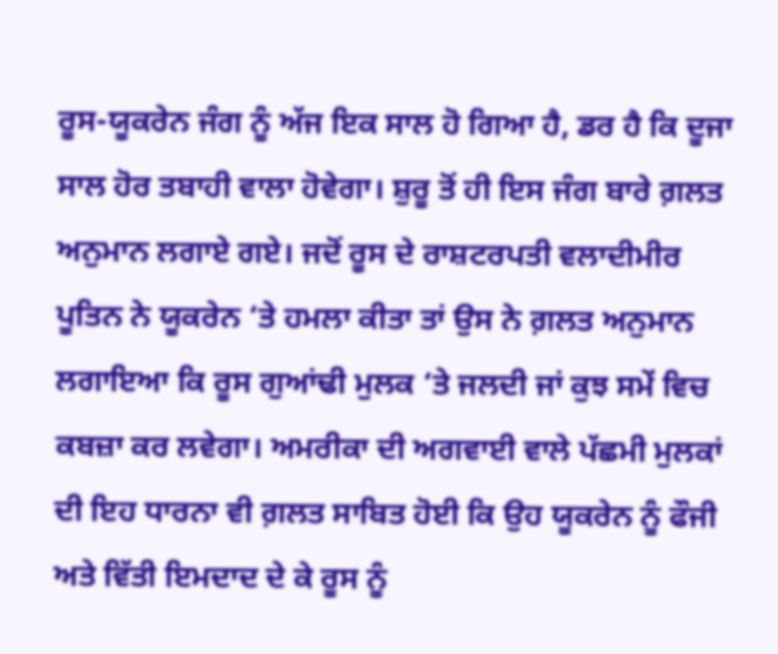ਰੂਸ-ਯੂਕਰੇਨ ਜੰਗ ਨੂੰ ਅੱਜ ਇਕ ਸਾਲ ਹੋ ਗਿਆ ਹੈ, ਡਰ ਹੈ ਕਿ ਦੂਜਾ ਸਾਲ ਹੋਰ ਤਬਾਹੀ ਵਾਲਾ ਹੋਵੇਗਾ। ਸ਼ੁਰੂ ਤੋਂ ਹੀ ਇਸ ਜੰਗ ਬਾਰੇ ਗ਼ਲਤ ਅਨੁਮਾਨ ਲਗਾਏ ਗਏ। ਜਦੋਂ ਰੂਸ ਦੇ ਰਾਸ਼ਟਰਪਤੀ ਵਲਾਦੀਮੀਰ ਪੂਤਿਨ ਨੇ ਯੂਕਰੇਨ ‘ਤੇ ਹਮਲਾ ਕੀਤਾ ਤਾਂ ਉਸ ਨੇ ਗ਼ਲਤ ਅਨੁਮਾਨ ਲਗਾਇਆ ਕਿ ਰੂਸ ਗੁਆਂਢੀ ਮੁਲਕ ‘ਤੇ ਜਲਦੀ ਜਾਂ ਕੁਝ ਸਮੇਂ ਵਿਚ ਕਬਜ਼ਾ ਕਰ ਲਵੇਗਾ। ਅਮਰੀਕਾ ਦੀ ਅਗਵਾਈ ਵਾਲੇ ਪੱਛਮੀ ਮੁਲਕਾਂ ਦੀ ਇਹ ਧਾਰਨਾ ਵੀ ਗ਼ਲਤ ਸਾਬਿਤ ਹੋਈ ਕਿ ਉਹ ਯੂਕਰੇਨ ਨੂੰ ਫੌਜੀ ਅਤੇ ਵਿੱਤੀ ਇਮਦਾਦ ਦੇ ਕੇ ਰੂਸ ਨੂੰ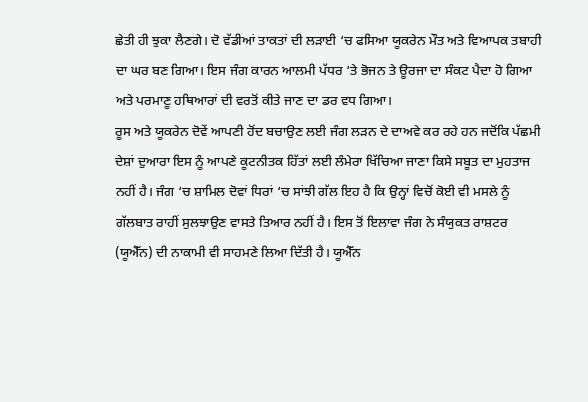ਛੇਤੀ ਹੀ ਝੁਕਾ ਲੈਣਗੇ। ਦੋ ਵੱਡੀਆਂ ਤਾਕਤਾਂ ਦੀ ਲੜਾਈ ‘ਚ ਫਸਿਆ ਯੂਕਰੇਨ ਮੌਤ ਅਤੇ ਵਿਆਪਕ ਤਬਾਹੀ ਦਾ ਘਰ ਬਣ ਗਿਆ। ਇਸ ਜੰਗ ਕਾਰਨ ਆਲਮੀ ਪੱਧਰ ‘ਤੇ ਭੋਜਨ ਤੇ ਊਰਜਾ ਦਾ ਸੰਕਟ ਪੈਦਾ ਹੋ ਗਿਆ ਅਤੇ ਪਰਮਾਣੂ ਹਥਿਆਰਾਂ ਦੀ ਵਰਤੋਂ ਕੀਤੇ ਜਾਣ ਦਾ ਡਰ ਵਧ ਗਿਆ।
ਰੂਸ ਅਤੇ ਯੂਕਰੇਨ ਦੋਵੇਂ ਆਪਣੀ ਹੋਂਦ ਬਚਾਉਣ ਲਈ ਜੰਗ ਲੜਨ ਦੇ ਦਾਅਵੇ ਕਰ ਰਹੇ ਹਨ ਜਦੋਂਕਿ ਪੱਛਮੀ ਦੇਸ਼ਾਂ ਦੁਆਰਾ ਇਸ ਨੂੰ ਆਪਣੇ ਕੂਟਨੀਤਕ ਹਿੱਤਾਂ ਲਈ ਲੰਮੇਰਾ ਖਿੱਚਿਆ ਜਾਣਾ ਕਿਸੇ ਸਬੂਤ ਦਾ ਮੁਹਤਾਜ ਨਹੀਂ ਹੈ। ਜੰਗ ‘ਚ ਸ਼ਾਮਿਲ ਦੋਵਾਂ ਧਿਰਾਂ ‘ਚ ਸਾਂਝੀ ਗੱਲ ਇਹ ਹੈ ਕਿ ਉਨ੍ਹਾਂ ਵਿਚੋਂ ਕੋਈ ਵੀ ਮਸਲੇ ਨੂੰ ਗੱਲਬਾਤ ਰਾਹੀਂ ਸੁਲਝਾਉਣ ਵਾਸਤੇ ਤਿਆਰ ਨਹੀਂ ਹੈ। ਇਸ ਤੋਂ ਇਲਾਵਾ ਜੰਗ ਨੇ ਸੰਯੁਕਤ ਰਾਸ਼ਟਰ (ਯੂਐੱਨ) ਦੀ ਨਾਕਾਮੀ ਵੀ ਸਾਹਮਣੇ ਲਿਆ ਦਿੱਤੀ ਹੈ। ਯੂਐੱਨ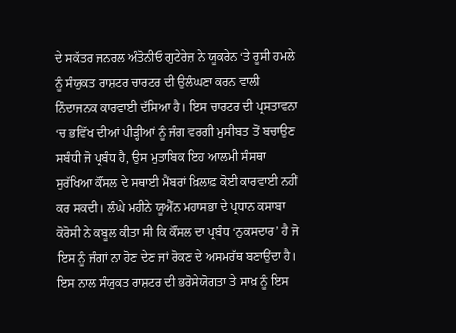ਦੇ ਸਕੱਤਰ ਜਨਰਲ ਅੰਤੋਨੀਓ ਗੁਟੇਰੇਜ਼ ਨੇ ਯੂਕਰੇਨ ‘ਤੇ ਰੂਸੀ ਹਮਲੇ ਨੂੰ ਸੰਯੁਕਤ ਰਾਸ਼ਟਰ ਚਾਰਟਰ ਦੀ ਉਲੰਘਣਾ ਕਰਨ ਵਾਲੀ ਨਿੰਦਾਜਨਕ ਕਾਰਵਾਈ ਦੱਸਿਆ ਹੈ। ਇਸ ਚਾਰਟਰ ਦੀ ਪ੍ਰਸਤਾਵਨਾ ‘ਚ ਭਵਿੱਖ ਦੀਆਂ ਪੀੜ੍ਹੀਆਂ ਨੂੰ ਜੰਗ ਵਰਗੀ ਮੁਸੀਬਤ ਤੋਂ ਬਚਾਉਣ ਸਬੰਧੀ ਜੋ ਪ੍ਰਬੰਧ ਹੈ, ਉਸ ਮੁਤਾਬਿਕ ਇਹ ਆਲਮੀ ਸੰਸਥਾ ਸੁਰੱਖਿਆ ਕੌਂਸਲ ਦੇ ਸਥਾਈ ਮੈਂਬਰਾਂ ਖ਼ਿਲਾਫ਼ ਕੋਈ ਕਾਰਵਾਈ ਨਹੀਂ ਕਰ ਸਕਦੀ। ਲੰਘੇ ਮਹੀਨੇ ਯੂਐੱਨ ਮਹਾਸਭਾ ਦੇ ਪ੍ਰਧਾਨ ਕਸਾਬਾ ਕੋਰੋਸੀ ਨੇ ਕਬੂਲ ਕੀਤਾ ਸੀ ਕਿ ਕੌਂਸਲ ਦਾ ਪ੍ਰਬੰਧ ‘ਨੁਕਸਦਾਰ’ ਹੈ ਜੋ ਇਸ ਨੂੰ ਜੰਗਾਂ ਨਾ ਹੋਣ ਦੇਣ ਜਾਂ ਰੋਕਣ ਦੇ ਅਸਮਰੱਥ ਬਣਾਉਂਦਾ ਹੈ।
ਇਸ ਨਾਲ ਸੰਯੁਕਤ ਰਾਸ਼ਟਰ ਦੀ ਭਰੋਸੇਯੋਗਤਾ ਤੇ ਸਾਖ਼ ਨੂੰ ਇਸ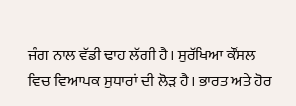ਜੰਗ ਨਾਲ ਵੱਡੀ ਢਾਹ ਲੱਗੀ ਹੈ। ਸੁਰੱਖਿਆ ਕੌਂਸਲ ਵਿਚ ਵਿਆਪਕ ਸੁਧਾਰਾਂ ਦੀ ਲੋੜ ਹੈ। ਭਾਰਤ ਅਤੇ ਹੋਰ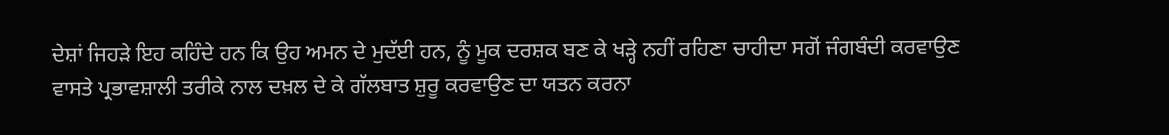ਦੇਸ਼ਾਂ ਜਿਹੜੇ ਇਹ ਕਹਿੰਦੇ ਹਨ ਕਿ ਉਹ ਅਮਨ ਦੇ ਮੁਦੱਈ ਹਨ, ਨੂੰ ਮੂਕ ਦਰਸ਼ਕ ਬਣ ਕੇ ਖੜ੍ਹੇ ਨਹੀਂ ਰਹਿਣਾ ਚਾਹੀਦਾ ਸਗੋਂ ਜੰਗਬੰਦੀ ਕਰਵਾਉਣ ਵਾਸਤੇ ਪ੍ਰਭਾਵਸ਼ਾਲੀ ਤਰੀਕੇ ਨਾਲ ਦਖ਼ਲ ਦੇ ਕੇ ਗੱਲਬਾਤ ਸ਼ੁਰੂ ਕਰਵਾਉਣ ਦਾ ਯਤਨ ਕਰਨਾ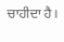ਚਾਹੀਦਾ ਹੈ।